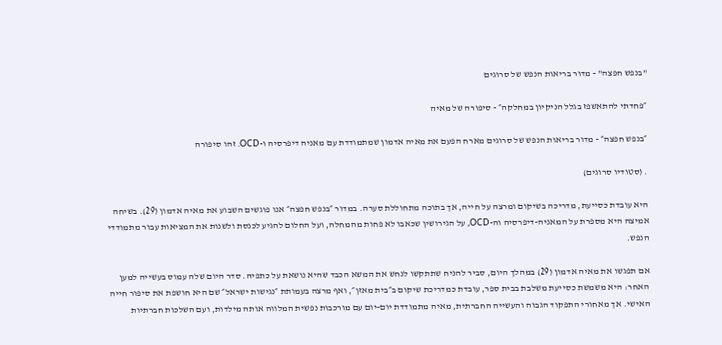"בנפש חפצה" - מדור בריאות הנפש של סרוגים

״פחדתי להתאשפז בגלל הניקיון במחלקה״ - סיפורה של מאיה

״בנפש חפצה״ - מדור בריאות הנפש של סרוגים מארח הפעם את מאיה אדמון שמתמודדת עם מאניה דיפרסיה ו-OCD. זהו סיפורה

. (סטודיו סרוגים)

היא עובדת כסייעת, מדריכה בשיקום ומרצה על חייה, אך בתוכה מתחוללת סערה. במדור ״בנפש חפצה״ אנו פוגשים השבוע את מאיה אדמון (29). בשיחה אמיצה היא מספרת על המאניה-דיפרסיה וה-OCD, על הגירושין שכאבו לא פחות מהמחלה, ועל החלום להגיע לכנסת ולשנות את המציאות עבור מתמודדי הנפש.

אם תפגשו את מאיה אדמון (29) במהלך היום, סביר להניח שתתקשו לנחש את המשא הכבד שהיא נושאת על כתפיה. סדר היום שלה עמוס בעשייה למען האחר: היא משמשת כסייעת משלבת בבית ספר, עובדת כמדריכת שיקום ב״בית מאזן״, ואף מרצה בעמותת ״נגישות ישראל״ שם היא חושפת את סיפור חייה האישי. אך מאחורי התפקוד הגבוה והעשייה החברתית, מאיה מתמודדת יום-יום עם מורכבות נפשית המלווה אותה מילדות, ועם השלכות חברתיות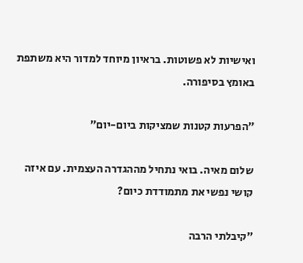ואישיות לא פשוטות. בראיון מיוחד למדור היא משתפת באומץ בסיפורה.

״הפרעות קטנות שמציקות ביום-יום״

שלום מאיה. בואי נתחיל מההגדרה העצמית. עם איזה קושי נפשי את מתמודדת כיום?

״קיבלתי הרבה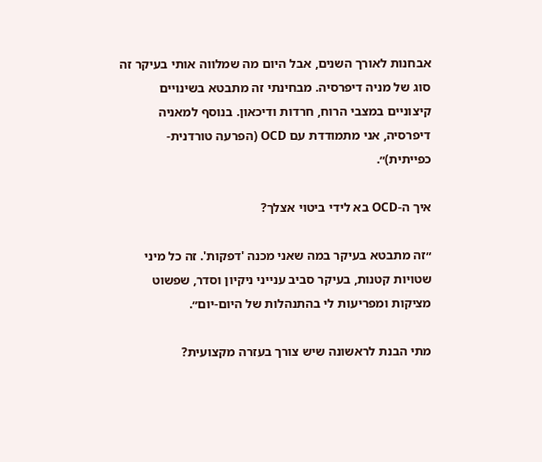אבחנות לאורך השנים, אבל היום מה שמלווה אותי בעיקר זה סוג של מניה דיפרסיה. מבחינתי זה מתבטא בשינויים קיצוניים במצבי הרוח, חרדות ודיכאון. בנוסף למאניה דיפרסיה, אני מתמודדת עם OCD (הפרעה טורדנית-כפייתית)״.

איך ה-OCD בא לידי ביטוי אצלך?

״זה מתבטא בעיקר במה שאני מכנה 'דפקות'. זה כל מיני שטויות קטנות, בעיקר סביב ענייני ניקיון וסדר, שפשוט מציקות ומפריעות לי בהתנהלות של היום-יום״.

מתי הבנת לראשונה שיש צורך בעזרה מקצועית?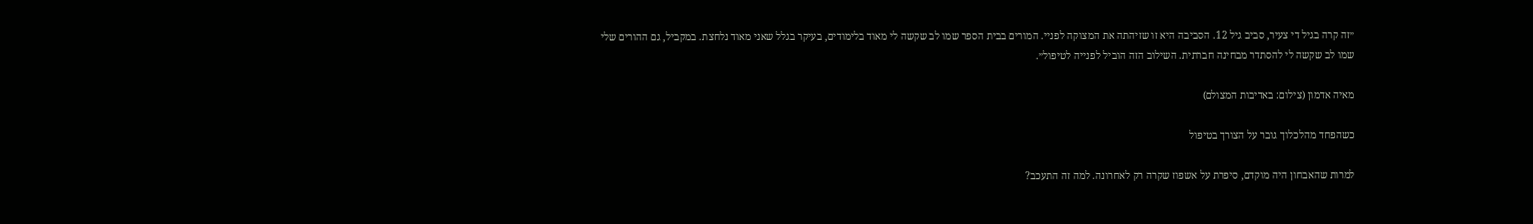״זה קרה בגיל די צעיר, סביב גיל 12. הסביבה היא זו שזיהתה את המצוקה לפניי. המורים בבית הספר שמו לב שקשה לי מאוד בלימודים, בעיקר בגלל שאני מאוד נלחצת. במקביל, גם ההורים שלי שמו לב שקשה לי להסתדר מבחינה חברתית. השילוב הזה הוביל לפנייה לטיפול״.

מאיה אדמון (צילום: באדיבות המצולם)

כשהפחד מהלכלוך גובר על הצורך בטיפול

למרות שהאבחון היה מוקדם, סיפרת על אשפוז שקרה רק לאחרונה. למה זה התעכב?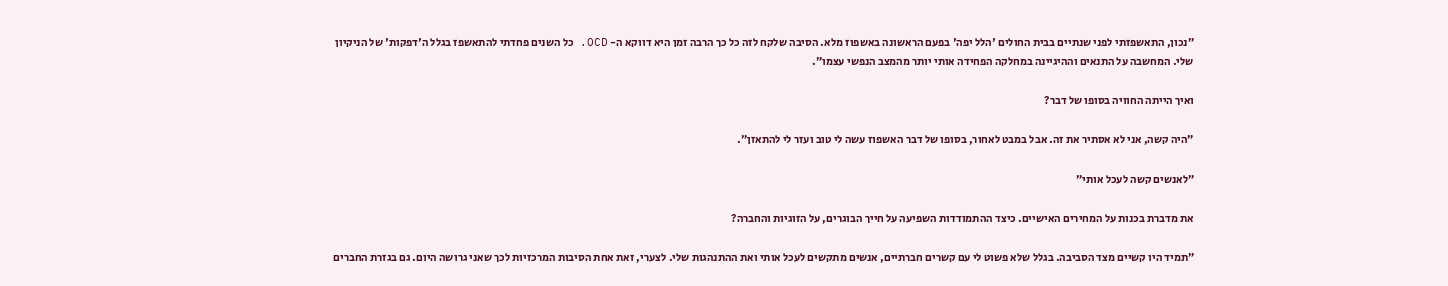״נכון, התאשפזתי לפני שנתיים בבית החולים 'הלל יפה' בפעם הראשונה באשפוז מלא. הסיבה שלקח לזה כל כך הרבה זמן היא דווקא ה- OCD. כל השנים פחדתי להתאשפז בגלל ה'דפקות' של הניקיון שלי. המחשבה על התנאים וההיגיינה במחלקה הפחידה אותי יותר מהמצב הנפשי עצמו״.

ואיך הייתה החוויה בסופו של דבר?

״היה קשה, אני לא אסתיר את זה. אבל במבט לאחור, בסופו של דבר האשפוז עשה לי טוב ועזר לי להתאזן״.

״לאנשים קשה לעכל אותי״

את מדברת בכנות על המחירים האישיים. כיצד ההתמודדות השפיעה על חייך הבוגרים, על הזוגיות והחברה?

״תמיד היו קשיים מצד הסביבה. בגלל שלא פשוט לי עם קשרים חברתיים, אנשים מתקשים לעכל אותי ואת ההתנהגות שלי. לצערי, זאת אחת הסיבות המרכזיות לכך שאני גרושה היום. גם בגזרת החברים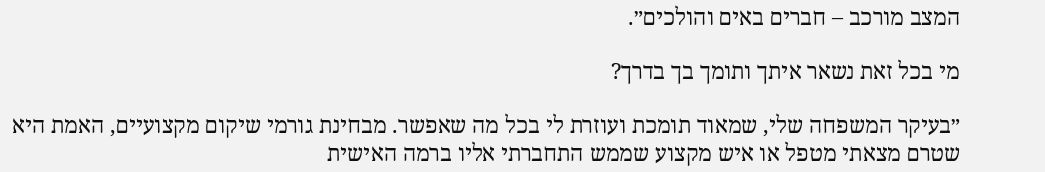המצב מורכב – חברים באים והולכים״.

מי בכל זאת נשאר איתך ותומך בך בדרך?

״בעיקר המשפחה שלי, שמאוד תומכת ועוזרת לי בכל מה שאפשר. מבחינת גורמי שיקום מקצועיים, האמת היא שטרם מצאתי מטפל או איש מקצוע שממש התחברתי אליו ברמה האישית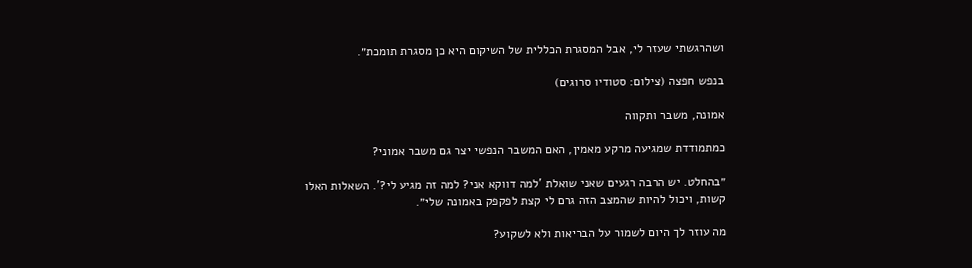ושהרגשתי שעזר לי, אבל המסגרת הכללית של השיקום היא כן מסגרת תומכת״.

בנפש חפצה (צילום: סטודיו סרוגים)

אמונה, משבר ותקווה

כמתמודדת שמגיעה מרקע מאמין, האם המשבר הנפשי יצר גם משבר אמוני?

״בהחלט. יש הרבה רגעים שאני שואלת 'למה דווקא אני? למה זה מגיע לי?'. השאלות האלו קשות, ויכול להיות שהמצב הזה גרם לי קצת לפקפק באמונה שלי״.

מה עוזר לך היום לשמור על הבריאות ולא לשקוע?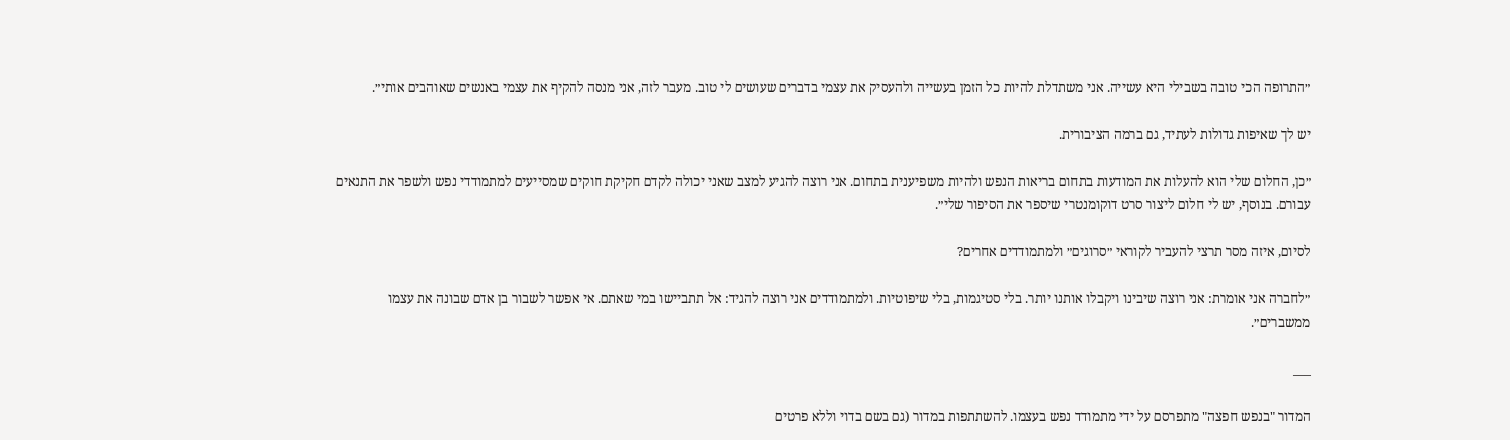״התרופה הכי טובה בשבילי היא עשייה. אני משתדלת להיות כל הזמן בעשייה ולהעסיק את עצמי בדברים שעושים לי טוב. מעבר לזה, אני מנסה להקיף את עצמי באנשים שאוהבים אותי״.

יש לך שאיפות גדולות לעתיד, גם ברמה הציבורית.

״כן, החלום שלי הוא להעלות את המודעות בתחום בריאות הנפש ולהיות משפיענית בתחום. אני רוצה להגיע למצב שאני יכולה לקדם חקיקת חוקים שמסייעים למתמודדי נפש ולשפר את התנאים עבורם. בנוסף, יש לי חלום ליצור סרט דוקומנטרי שיספר את הסיפור שלי״.

לסיום, איזה מסר תרצי להעביר לקוראי ״סרוגים״ ולמתמודדים אחרים?

״לחברה אני אומרת: אני רוצה שיבינו ויקבלו אותנו יותר. בלי סטיגמות, בלי שיפוטיות. ולמתמודדים אני רוצה להגיד: אל תתביישו במי שאתם. אי אפשר לשבור בן אדם שבונה את עצמו ממשברים״.

___

המדור "בנפש חפצה" מתפרסם על ידי מתמודד נפש בעצמו. להשתתפות במדור (גם בשם בדוי וללא פרטים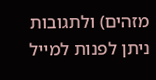מזהים) ולתגובות ניתן לפנות למייל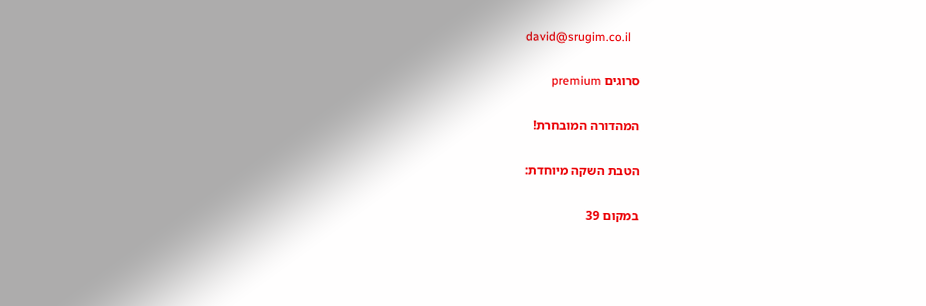david@srugim.co.il

סרוגים premium

המהדורה המובחרת!

הטבת השקה מיוחדת:

במקום 39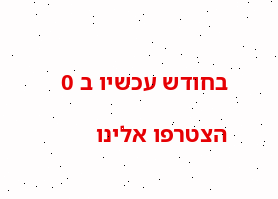בחודש עכשיו ב 0

הצטרפו אלינו